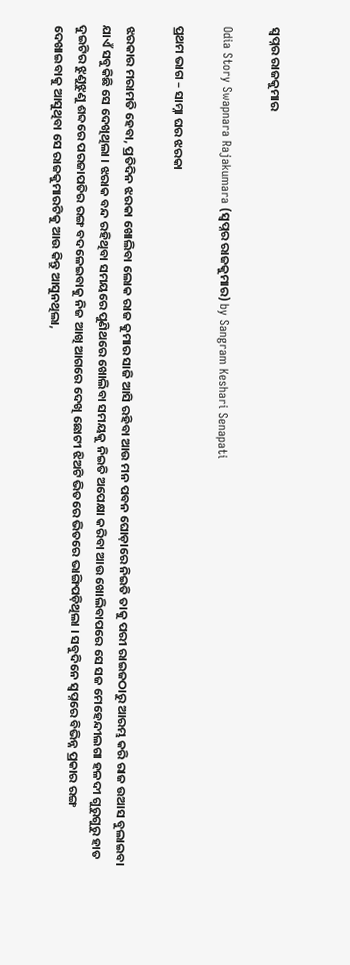ସ୍ୱପ୍ନର ରାଜକୁମାର

Odia Story Swapnara Rajakumara (ସ୍ୱପ୍ନର ରାଜକୁମାର) by Sangram Keshari Senapati

ପ୍ରଥମ ଭାଗ – ସାମ୍ନା ଘର ଝରକା

ଝରକାର ମରାମତି ହେବା, ପ୍ରତିଦିନ ଝରକା ଖୋଲିବା ଲୋକ ରାଜ କୁମାର ସାଜି ଆସି ରହିବା ଆଉ ମନ ପବନ ଘୋଡ଼ାରେ ନିଇତି ତାକୁ ପରୀ ରାଇଜଠାରୁ ଆରମ୍ଭ କରି ରାଜ ଉଆସ ବୁଲାଇବା ଯାଏଁ ସବୁକିଛି ସେ ଦେଖିଥିଲା । ଝରାକ ବନ୍ଦ ରହିଥିବା ସମୟରେ ପୁଣିଥରେ ଖୋଲିବା ସମୟକୁ ନିଇତି ଅପେକ୍ଷା କରିବା ଆଉ ଖୋଲିବାପରେ ସେ ସଜ ମେହେନ୍ଦୀଲଗା ହଳଦୀ ଗୁରୁଗୁରୁ ହାତ ଦୁଇଟିର ଝୁଣୁଝୁଣୁ ଶବ୍ଦରେ ପରଜାପତିର ରଙ୍ଗ ବଦଳେଇବାକୁ ନିଜ ଆଖି ଆଗରେ ଦେଖି ଛୋଟୀ ଝିଅଟି ଭିତରେ ଭିତରେ ଭାଙ୍ଗିପଡ଼ିଥିଲା । ସବୁଦିନେ ସ୍ୱପ୍ନରେ ବିଭିନ୍ନ ପ୍ରକାର ରଙ୍ଗ ଦେଖାଇବାକୁ ଆସୁଥିବା ସେ ରାଜକୁମାରଟିକୁ ଆଉ କିନ୍ତୁ ଆସୁନଥିଲା,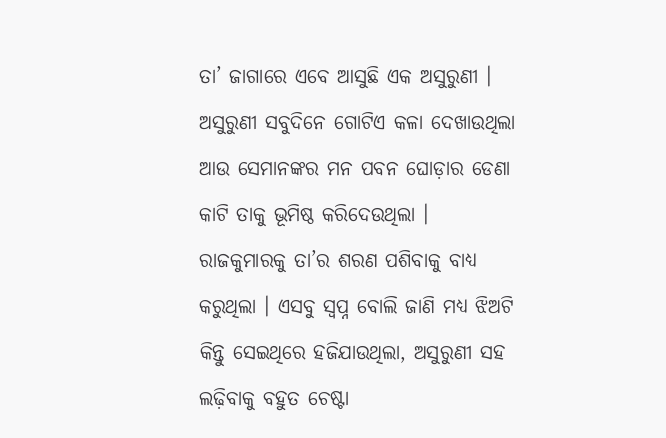ତା’ ଜାଗାରେ ଏବେ ଆସୁଛି ଏକ ଅସୁରୁଣୀ । ଅସୁରୁଣୀ ସବୁଦିନେ ଗୋଟିଏ କଳା ଦେଖାଉଥିଲା ଆଉ ସେମାନଙ୍କର ମନ ପବନ ଘୋଡ଼ାର ଡେଣା କାଟି ତାକୁ ଭୂମିଷ୍ଠ କରିଦେଉଥିଲା । ରାଜକୁମାରକୁ ତା’ର ଶରଣ ପଶିବାକୁ ବାଧ୍ୟ କରୁଥିଲା । ଏସବୁ ସ୍ୱପ୍ନ ବୋଲି ଜାଣି ମଧ୍ୟ ଝିଅଟି କିନ୍ତୁ ସେଇଥିରେ ହଜିଯାଉଥିଲା, ଅସୁରୁଣୀ ସହ ଲଢ଼ିବାକୁ ବହୁତ ଚେଷ୍ଟା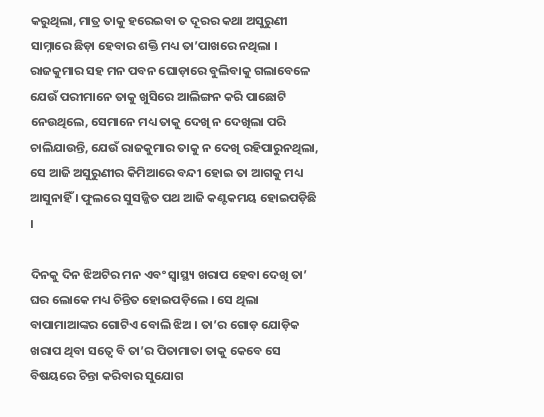କରୁଥିଲା, ମାତ୍ର ତାକୁ ହରେଇବା ତ ଦୂରର କଥା ଅସୁରୁଣୀ ସାମ୍ନାରେ ଛିଡ଼ା ହେବାର ଶକ୍ତି ମଧ୍ୟ ତା’ପାଖରେ ନଥିଲା । ରାଜକୁମାର ସହ ମନ ପବନ ଘୋଡ଼ାରେ ବୁଲିବାକୁ ଗଲାବେଳେ ଯେଉଁ ପରୀମାନେ ତାକୁ ଖୁସିରେ ଆଲିଙ୍ଗନ କରି ପାଛୋଟି ନେଉଥିଲେ, ସେମାନେ ମଧ୍ୟ ତାକୁ ଦେଖି ନ ଦେଖିଲା ପରି ଚାଲିଯାଉନ୍ତି, ଯେଉଁ ରାଜକୁମାର ତାକୁ ନ ଦେଖି ରହିପାରୁନଥିଲା, ସେ ଆଜି ଅସୁରୁଣୀର କିମିଆରେ ବନ୍ଦୀ ହୋଇ ତା ଆଗକୁ ମଧ୍ୟ ଆସୁନାହିଁ । ଫୁଲରେ ସୁସଜ୍ଜିତ ପଥ ଆଜି କଣ୍ଟକମୟ ହୋଇପଡ଼ିଛି ।

ଦିନକୁ ଦିନ ଝିଅଟିର ମନ ଏବଂ ସ୍ୱାସ୍ଥ୍ୟ ଖରାପ ହେବା ଦେଖି ତା’ ଘର ଲୋକେ ମଧ୍ୟ ଚିନ୍ତିତ ହୋଇପଡ଼ିଲେ । ସେ ଥିଲା ବାପାମାଆଙ୍କର ଗୋଟିଏ ବୋଲି ଝିଅ । ତା’ର ଗୋଡ଼ ଯୋଡ଼ିକ ଖରାପ ଥିବା ସତ୍ୱେ ବି ତା’ର ପିତାମାତା ତାକୁ କେବେ ସେ ବିଷୟରେ ଚିନ୍ତା କରିବାର ସୁଯୋଗ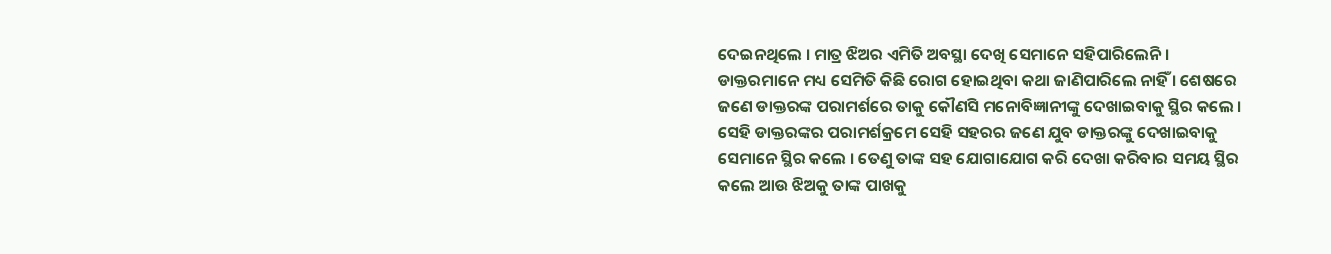ଦେଇନଥିଲେ । ମାତ୍ର ଝିଅର ଏମିତି ଅବସ୍ଥା ଦେଖି ସେମାନେ ସହିପାରିଲେନି । ଡାକ୍ତରମାନେ ମଧ୍ୟ ସେମିତି କିଛି ରୋଗ ହୋଇଥିବା କଥା ଜାଣିପାରିଲେ ନାହିଁ । ଶେଷରେ ଜଣେ ଡାକ୍ତରଙ୍କ ପରାମର୍ଶରେ ତାକୁ କୌଣସି ମନୋବିଜ୍ଞାନୀଙ୍କୁ ଦେଖାଇବାକୁ ସ୍ଥିର କଲେ । ସେହି ଡାକ୍ତରଙ୍କର ପରାମର୍ଶକ୍ରମେ ସେହି ସହରର ଜଣେ ଯୁବ ଡାକ୍ତରଙ୍କୁ ଦେଖାଇବାକୁ ସେମାନେ ସ୍ଥିର କଲେ । ତେଣୁ ତାଙ୍କ ସହ ଯୋଗାଯୋଗ କରି ଦେଖା କରିବାର ସମୟ ସ୍ଥିର କଲେ ଆଉ ଝିଅକୁ ତାଙ୍କ ପାଖକୁ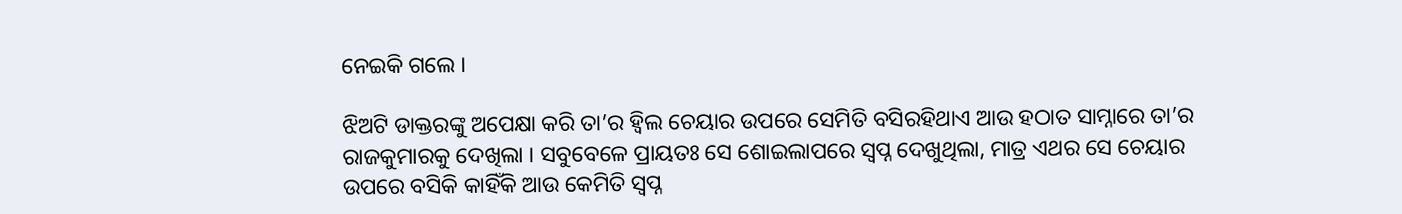ନେଇକି ଗଲେ ।

ଝିଅଟି ଡାକ୍ତରଙ୍କୁ ଅପେକ୍ଷା କରି ତା’ର ହ୍ୱିଲ ଚେୟାର ଉପରେ ସେମିତି ବସିରହିଥାଏ ଆଉ ହଠାତ ସାମ୍ନାରେ ତା’ର ରାଜକୁମାରକୁ ଦେଖିଲା । ସବୁବେଳେ ପ୍ରାୟତଃ ସେ ଶୋଇଲାପରେ ସ୍ୱପ୍ନ ଦେଖୁଥିଲା, ମାତ୍ର ଏଥର ସେ ଚେୟାର ଉପରେ ବସିକି କାହିଁକି ଆଉ କେମିତି ସ୍ୱପ୍ନ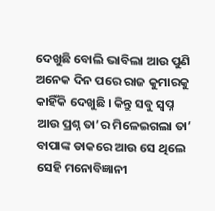ଦେଖୁଛି ବୋଲି ଭାବିଲା ଆଉ ପୁଣି ଅନେକ ଦିନ ପରେ ରାଜ କୁମାରକୁ କାହିଁକି ଦେଖୁଛି । କିନ୍ତୁ ସବୁ ସ୍ୱପ୍ନ ଆଉ ପ୍ରଶ୍ନ ତା’ର ମିଳେଇଗଲା ତା’ ବାପାଙ୍କ ଡାକରେ ଆଉ ସେ ଥିଲେ ସେହି ମନୋବିଜ୍ଞାନୀ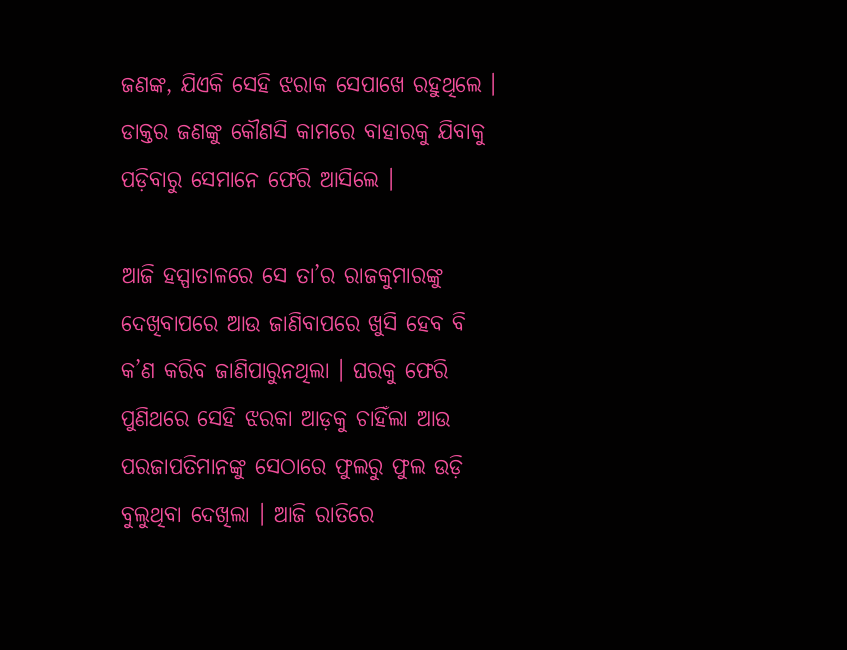ଜଣଙ୍କ, ଯିଏକି ସେହି ଝରାକ ସେପାଖେ ରହୁଥିଲେ । ଡାକ୍ତର ଜଣଙ୍କୁ କୌଣସି କାମରେ ବାହାରକୁ ଯିବାକୁ ପଡ଼ିବାରୁ ସେମାନେ ଫେରି ଆସିଲେ ।

ଆଜି ହସ୍ପାତାଳରେ ସେ ତା’ର ରାଜକୁମାରଙ୍କୁ ଦେଖିବାପରେ ଆଉ ଜାଣିବାପରେ ଖୁସି ହେବ ବି କ’ଣ କରିବ ଜାଣିପାରୁନଥିଲା । ଘରକୁ ଫେରି ପୁଣିଥରେ ସେହି ଝରକା ଆଡ଼କୁ ଚାହିଁଲା ଆଉ ପରଜାପତିମାନଙ୍କୁ ସେଠାରେ ଫୁଲରୁ ଫୁଲ ଉଡ଼ି ବୁଲୁଥିବା ଦେଖିଲା । ଆଜି ରାତିରେ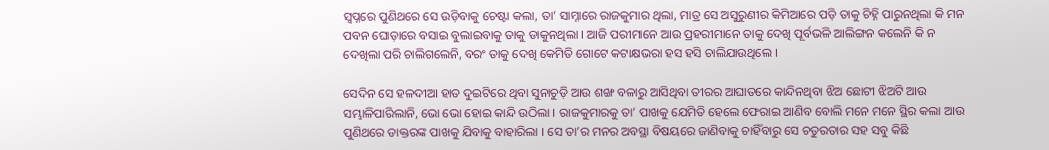ସ୍ୱପ୍ନରେ ପୁଣିଥରେ ସେ ଉଡ଼ିବାକୁ ଚେଷ୍ଟା କଲା, ତା’ ସାମ୍ନାରେ ରାଜକୁମାର ଥିଲା, ମାତ୍ର ସେ ଅସୁରୁଣୀର କିମିଆରେ ପଡ଼ି ତାକୁ ଚିହ୍ନି ପାରୁନଥିଲା କି ମନ ପବନ ଘୋଡ଼ାରେ ବସାଇ ବୁଲାଇବାକୁ ତାକୁ ଡାକୁନଥିଲା । ଆଜି ପରୀମାନେ ଆଉ ପ୍ରହରୀମାନେ ତାକୁ ଦେଖି ପୂର୍ବଭଳି ଆଲିଙ୍ଗନ କଲେନି କି ନ ଦେଖିଲା ପରି ଚାଲିଗଲେନି, ବରଂ ତାକୁ ଦେଖି କେମିତି ଗୋଟେ କଟାକ୍ଷଭରା ହସ ହସି ଚାଲିଯାଉଥିଲେ ।

ସେଦିନ ସେ ହଳଦୀଆ ହାତ ଦୁଇଟିରେ ଥିବା ସୁନାଚୁଡ଼ି ଆଉ ଶଙ୍ଖ ବଳାରୁ ଆସିଥିବା ତୀରର ଆଘାତରେ କାନ୍ଦିନଥିବା ଝିଅ ଛୋଟୀ ଝିଅଟି ଆଉ ସମ୍ଭାଳିପାରିଲାନି, ଭୋ ଭୋ ହୋଇ କାନ୍ଦି ଉଠିଲା । ରାଜକୁମାରକୁ ତା’ ପାଖକୁ ଯେମିତି ହେଲେ ଫେରାଇ ଆଣିବ ବୋଲି ମନେ ମନେ ସ୍ଥିର କଲା ଆଉ ପୁଣିଥରେ ଡାକ୍ତରଙ୍କ ପାଖକୁ ଯିବାକୁ ବାହାରିଲା । ସେ ତା’ର ମନର ଅବସ୍ଥା ବିଷୟରେ ଜାଣିବାକୁ ଚାହିଁବାରୁ ସେ ଚତୁରତାର ସହ ସବୁ କିଛି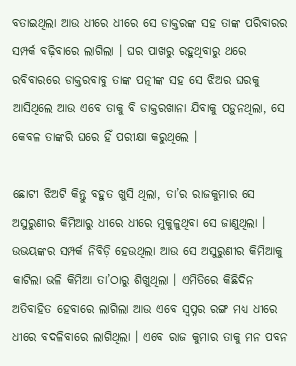ବତାଇଥିଲା ଆଉ ଧୀରେ ଧୀରେ ସେ ଡାକ୍ତରଙ୍କ ସହ ତାଙ୍କ ପରିବାରର ସମ୍ପର୍କ ବଢ଼ିବାରେ ଲାଗିଲା । ଘର ପାଖରୁ ରହୁଥିବାରୁ ଥରେ ରବିବାରରେ ଡାକ୍ତରବାବୁ ତାଙ୍କ ପତ୍ନୀଙ୍କ ସହ ସେ ଝିଅର ଘରକୁ ଆସିଥିଲେ ଆଉ ଏବେ ତାକୁ ବି ଡାକ୍ତରଖାନା ଯିବାକୁ ପଡ଼ୁନଥିଲା, ସେ କେବଳ ତାଙ୍କରି ଘରେ ହିଁ ପରୀକ୍ଷା କରୁଥିଲେ ।

ଛୋଟୀ ଝିଅଟି କିନ୍ତୁ ବହୁତ ଖୁସି ଥିଲା, ତା’ର ରାଜକୁମାର ସେ ଅସୁରୁଣୀର କିମିଆରୁ ଧୀରେ ଧୀରେ ମୁକୁଳୁଥିବା ସେ ଜାଣୁଥିଲା । ଉଭୟଙ୍କର ସମ୍ପର୍କ ନିବିଡ଼ି ହେଉଥିଲା ଆଉ ସେ ଅସୁରୁଣୀର କିମିଆକୁ କାଟିଲା ଭଳି କିମିଆ ତା’ଠାରୁ ଶିଖୁଥିଲା । ଏମିତିରେ କିଛିଦିନ ଅତିବାହିତ ହେବାରେ ଲାଗିଲା ଆଉ ଏବେ ସ୍ୱପ୍ନର ରଙ୍ଗ ମଧ୍ୟ ଧୀରେ ଧୀରେ ବଦଳିବାରେ ଲାଗିଥିଲା । ଏବେ ରାଜ କୁମାର ତାକୁ ମନ ପବନ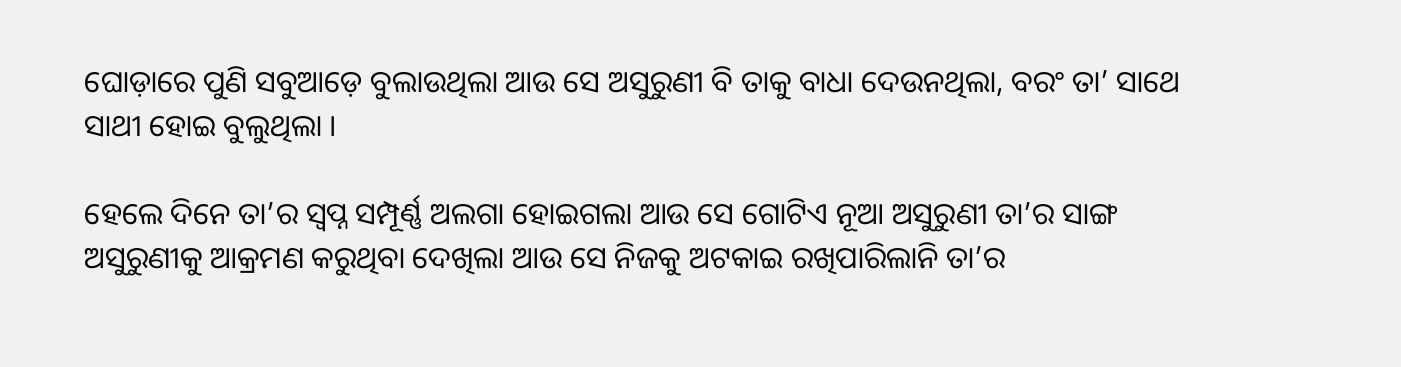ଘୋଡ଼ାରେ ପୁଣି ସବୁଆଡ଼େ ବୁଲାଉଥିଲା ଆଉ ସେ ଅସୁରୁଣୀ ବି ତାକୁ ବାଧା ଦେଉନଥିଲା, ବରଂ ତା’ ସାଥେ ସାଥୀ ହୋଇ ବୁଲୁଥିଲା ।

ହେଲେ ଦିନେ ତା’ର ସ୍ୱପ୍ନ ସମ୍ପୂର୍ଣ୍ଣ ଅଲଗା ହୋଇଗଲା ଆଉ ସେ ଗୋଟିଏ ନୂଆ ଅସୁରୁଣୀ ତା’ର ସାଙ୍ଗ ଅସୁରୁଣୀକୁ ଆକ୍ରମଣ କରୁଥିବା ଦେଖିଲା ଆଉ ସେ ନିଜକୁ ଅଟକାଇ ରଖିପାରିଲାନି ତା’ର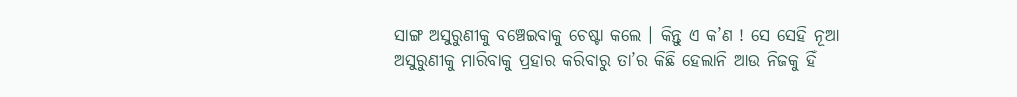ସାଙ୍ଗ ଅସୁରୁଣୀକୁ ବଞ୍ଚେଇବାକୁ ଚେଷ୍ଟା କଲେ । କିନ୍ତୁ ଏ କ’ଣ ! ସେ ସେହି ନୂଆ ଅସୁରୁଣୀକୁ ମାରିବାକୁ ପ୍ରହାର କରିବାରୁ ତା’ର କିଛି ହେଲାନି ଆଉ ନିଜକୁ ହିଁ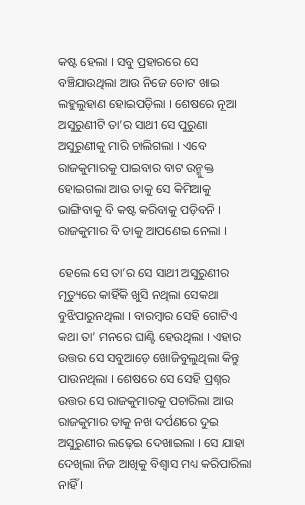କଷ୍ଟ ହେଲା । ସବୁ ପ୍ରହାରରେ ସେ ବଞ୍ଚିଯାଉଥିଲା ଆଉ ନିଜେ ଚୋଟ ଖାଇ ଲହୁଲୁହାଣ ହୋଇପଡ଼ିଲା । ଶେଷରେ ନୂଆ ଅସୁରୁଣୀଟି ତା’ର ସାଥୀ ସେ ପୁରୁଣା ଅସୁରୁଣୀକୁ ମାରି ଚାଲିଗଲା । ଏବେ ରାଜକୁମାରକୁ ପାଇବାର ବାଟ ଉନ୍ମୁକ୍ତ ହୋଇଗଲା ଆଉ ତାକୁ ସେ କିମିଆକୁ ଭାଙ୍ଗିବାକୁ ବି କଷ୍ଟ କରିବାକୁ ପଡ଼ିବନି । ରାଜକୁମାର ବି ତାକୁ ଆପଣେଇ ନେଲା ।

ହେଲେ ସେ ତା’ର ସେ ସାଥୀ ଅସୁରୁଣୀର ମୃତ୍ୟୁରେ କାହିଁକି ଖୁସି ନଥିଲା ସେକଥା ବୁଝିପାରୁନଥିଲା । ବାରମ୍ବାର ସେହି ଗୋଟିଏ କଥା ତା’ ମନରେ ଘାଣ୍ଟି ହେଉଥିଲା । ଏହାର ଉତ୍ତର ସେ ସବୁଆଡ଼େ ଖୋଜିବୁଲୁଥିଲା କିନ୍ତୁ ପାଉନଥିଲା । ଶେଷରେ ସେ ସେହି ପ୍ରଶ୍ନର ଉତ୍ତର ସେ ରାଜକୁମାରକୁ ପଚାରିଲା ଆଉ ରାଜକୁମାର ତାକୁ ନଖ ଦର୍ପଣରେ ଦୁଇ ଅସୁରୁଣୀର ଲଢ଼େଇ ଦେଖାଇଲା । ସେ ଯାହା ଦେଖିଲା ନିଜ ଆଖିକୁ ବିଶ୍ୱାସ ମଧ୍ୟ କରିପାରିଲା ନାହିଁ ।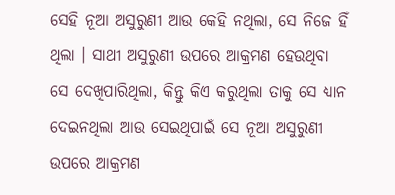ସେହି ନୂଆ ଅସୁରୁଣୀ ଆଉ କେହି ନଥିଲା, ସେ ନିଜେ ହିଁ ଥିଲା । ସାଥୀ ଅସୁରୁଣୀ ଉପରେ ଆକ୍ରମଣ ହେଉଥିବା ସେ ଦେଖିପାରିଥିଲା, କିନ୍ତୁ କିଏ କରୁଥିଲା ତାକୁ ସେ ଧ୍ୟାନ ଦେଇନଥିଲା ଆଉ ସେଇଥିପାଇଁ ସେ ନୂଆ ଅସୁରୁଣୀ ଉପରେ ଆକ୍ରମଣ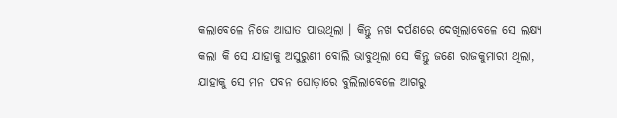କଲାବେଳେ ନିଜେ ଆଘାତ ପାଉଥିଲା । କିନ୍ତୁ ନଖ ଦର୍ପଣରେ ଦେଖିଲାବେଳେ ସେ ଲକ୍ଷ୍ୟ କଲା କି ସେ ଯାହାକୁ ଅସୁରୁଣୀ ବୋଲି ଭାବୁଥିଲା ସେ କିନ୍ତୁ ଜଣେ ରାଜକୁମାରୀ ଥିଲା, ଯାହାକୁ ସେ ମନ ପବନ ଘୋଡ଼ାରେ ବୁଲିଲାବେଳେ ଆଗରୁ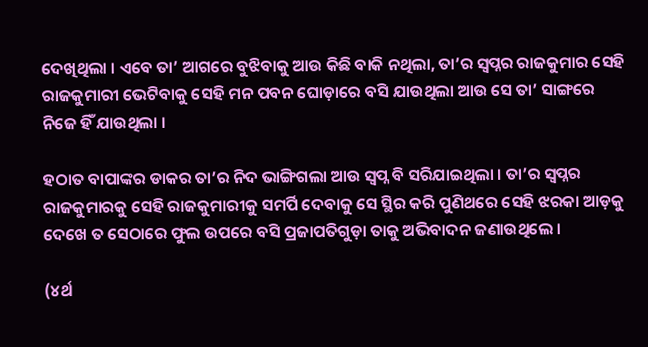ଦେଖିଥିଲା । ଏବେ ତା’ ଆଗରେ ବୁଝିବାକୁ ଆଉ କିଛି ବାକି ନଥିଲା, ତା’ର ସ୍ୱପ୍ନର ରାଜକୁମାର ସେହି ରାଜକୁମାରୀ ଭେଟିବାକୁ ସେହି ମନ ପବନ ଘୋଡ଼ାରେ ବସି ଯାଉଥିଲା ଆଉ ସେ ତା’ ସାଙ୍ଗରେ ନିଜେ ହିଁ ଯାଉଥିଲା ।

ହଠାତ ବାପାଙ୍କର ଡାକର ତା’ର ନିଦ ଭାଙ୍ଗିଗଲା ଆଉ ସ୍ୱପ୍ନ ବି ସରିଯାଇଥିଲା । ତା’ର ସ୍ୱପ୍ନର ରାଜକୁମାରକୁ ସେହି ରାଜକୁମାରୀକୁ ସମର୍ପି ଦେବାକୁ ସେ ସ୍ଥିର କରି ପୁଣିଥରେ ସେହି ଝରକା ଆଡ଼କୁ ଦେଖେ ତ ସେଠାରେ ଫୁଲ ଉପରେ ବସି ପ୍ରଜାପତିଗୁଡ଼ା ତାକୁ ଅଭିବାଦନ ଜଣାଉଥିଲେ ।

(୪ର୍ଥ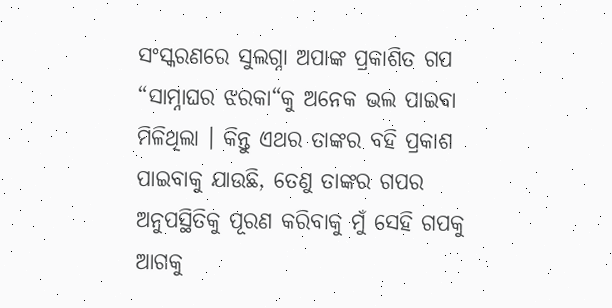ସଂସ୍କରଣରେ ସୁଲଗ୍ନା ଅପାଙ୍କ ପ୍ରକାଶିତ ଗପ “ସାମ୍ନାଘର ଝରକା“କୁ ଅନେକ ଭଲ ପାଇବା ମିଳିଥିଲା । କିନ୍ତୁ ଏଥର ତାଙ୍କର ବହି ପ୍ରକାଶ ପାଇବାକୁ ଯାଉଛି, ତେଣୁ ତାଙ୍କର ଗପର ଅନୁପସ୍ଥିତିକୁ ପୂରଣ କରିବାକୁ ମୁଁ ସେହି ଗପକୁ ଆଗକୁ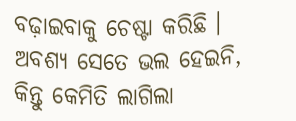ବଢ଼ାଇବାକୁ ଚେଷ୍ଟା କରିଛି । ଅବଶ୍ୟ ସେତେ ଭଲ ହେଇନି, କିନ୍ତୁ କେମିତି ଲାଗିଲା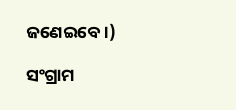ଜଣେଇବେ ।)

ସଂଗ୍ରାମ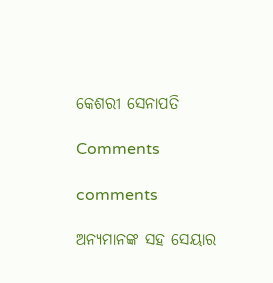କେଶରୀ ସେନାପତି

Comments

comments

ଅନ୍ୟମାନଙ୍କ ସହ ସେୟାର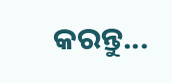କରନ୍ତୁ...